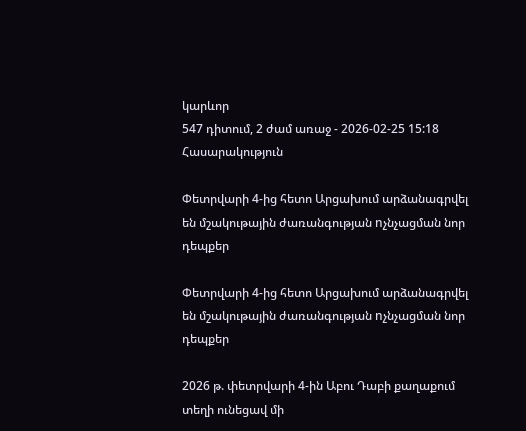կարևոր
547 դիտում, 2 ժամ առաջ - 2026-02-25 15:18
Հասարակություն

Փետրվարի 4-ից հետո Արցախում արձանագրվել են մշակութային ժառանգության nչնչացման նոր դեպքեր

Փետրվարի 4-ից հետո Արցախում արձանագրվել են մշակութային ժառանգության nչնչացման նոր դեպքեր

2026 թ. փետրվարի 4-ին Աբու Դաբի քաղաքում տեղի ունեցավ մի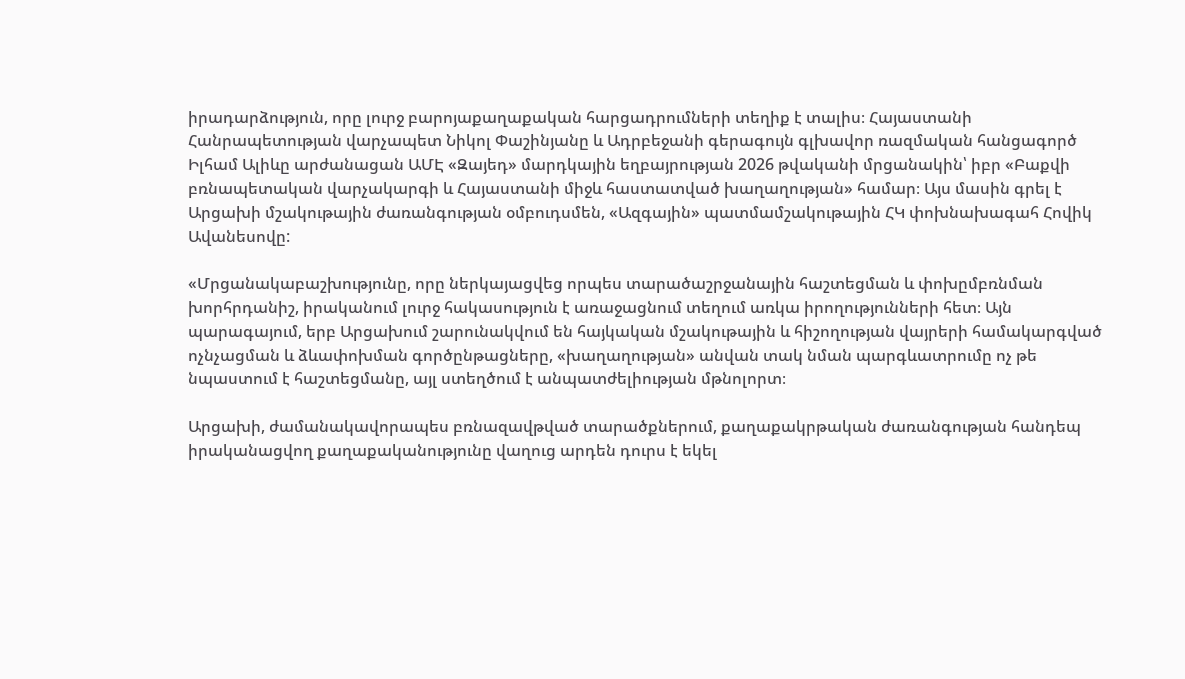իրադարձություն, որը լուրջ բարոյաքաղաքական հարցադրումների տեղիք է տալիս։ Հայաստանի Հանրապետության վարչապետ Նիկոլ Փաշինյանը և Ադրբեջանի գերագույն գլխավոր ռազմական հանցագործ Իլհամ Ալիևը արժանացան ԱՄԷ «Զայեդ» մարդկային եղբայրության 2026 թվականի մրցանակին՝ իբր «Բաքվի բռնապետական վարչակարգի և Հայաստանի միջև հաստատված խաղաղության» համար։ Այս մասին գրել է Արցախի մշակութային ժառանգության օմբուդսմեն, «Ազգային» պատմամշակութային ՀԿ փոխնախագահ Հովիկ Ավանեսովը:

«Մրցանակաբաշխությունը, որը ներկայացվեց որպես տարածաշրջանային հաշտեցման և փոխըմբռնման խորհրդանիշ, իրականում լուրջ հակասություն է առաջացնում տեղում առկա իրողությունների հետ։ Այն պարագայում, երբ Արցախում շարունակվում են հայկական մշակութային և հիշողության վայրերի համակարգված ոչնչացման և ձևափոխման գործընթացները, «խաղաղության» անվան տակ նման պարգևատրումը ոչ թե նպաստում է հաշտեցմանը, այլ ստեղծում է անպատժելիության մթնոլորտ։

Արցախի, ժամանակավորապես բռնազավթված տարածքներում, քաղաքակրթական ժառանգության հանդեպ իրականացվող քաղաքականությունը վաղուց արդեն դուրս է եկել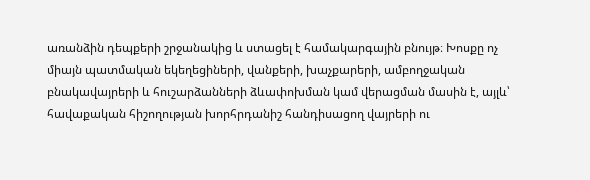առանձին դեպքերի շրջանակից և ստացել է համակարգային բնույթ։ Խոսքը ոչ միայն պատմական եկեղեցիների, վանքերի, խաչքարերի, ամբողջական բնակավայրերի և հուշարձանների ձևափոխման կամ վերացման մասին է, այլև՝ հավաքական հիշողության խորհրդանիշ հանդիսացող վայրերի ու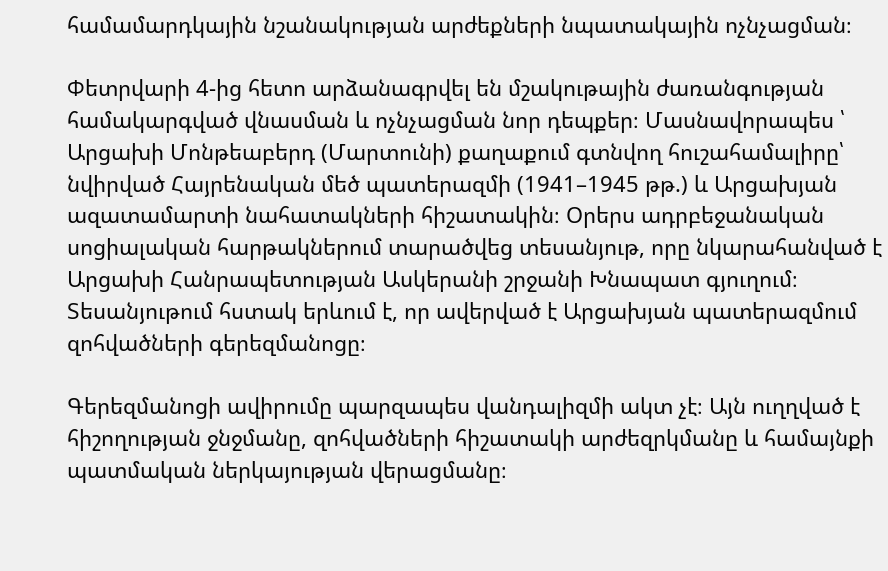համամարդկային նշանակության արժեքների նպատակային ոչնչացման։

Փետրվարի 4-ից հետո արձանագրվել են մշակութային ժառանգության համակարգված վնասման և ոչնչացման նոր դեպքեր։ Մասնավորապես ՝ Արցախի Մոնթեաբերդ (Մարտունի) քաղաքում գտնվող հուշահամալիրը՝ նվիրված Հայրենական մեծ պատերազմի (1941–1945 թթ.) և Արցախյան ազատամարտի նահատակների հիշատակին։ Օրերս ադրբեջանական սոցիալական հարթակներում տարածվեց տեսանյութ, որը նկարահանված է Արցախի Հանրապետության Ասկերանի շրջանի Խնապատ գյուղում։ Տեսանյութում հստակ երևում է, որ ավերված է Արցախյան պատերազմում զոհվածների գերեզմանոցը։

Գերեզմանոցի ավիրումը պարզապես վանդալիզմի ակտ չէ։ Այն ուղղված է հիշողության ջնջմանը, զոհվածների հիշատակի արժեզրկմանը և համայնքի պատմական ներկայության վերացմանը։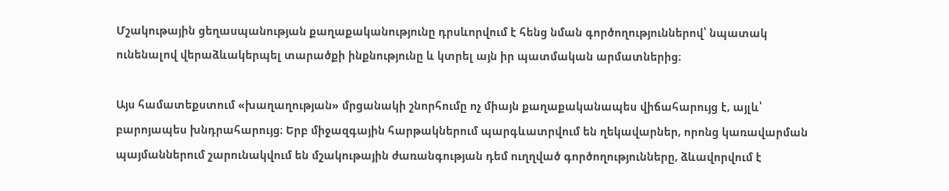Մշակութային ցեղասպանության քաղաքականությունը դրսևորվում է հենց նման գործողություններով՝ նպատակ ունենալով վերաձևակերպել տարածքի ինքնությունը և կտրել այն իր պատմական արմատներից։

Այս համատեքստում «խաղաղության» մրցանակի շնորհումը ոչ միայն քաղաքականապես վիճահարույց է, այլև՝ բարոյապես խնդրահարույց։ Երբ միջազգային հարթակներում պարգևատրվում են ղեկավարներ, որոնց կառավարման պայմաններում շարունակվում են մշակութային ժառանգության դեմ ուղղված գործողությունները, ձևավորվում է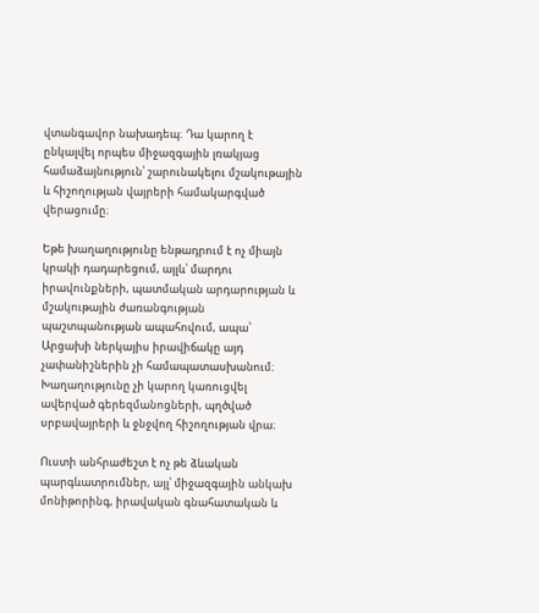վտանգավոր նախադեպ։ Դա կարող է ընկալվել որպես միջազգային լռակյաց համաձայնություն՝ շարունակելու մշակութային և հիշողության վայրերի համակարգված վերացումը։

Եթե խաղաղությունը ենթադրում է ոչ միայն կրակի դադարեցում, այլև՝ մարդու իրավունքների, պատմական արդարության և մշակութային ժառանգության պաշտպանության ապահովում, ապա՝ Արցախի ներկայիս իրավիճակը այդ չափանիշներին չի համապատասխանում։ Խաղաղությունը չի կարող կառուցվել ավերված գերեզմանոցների, պղծված սրբավայրերի և ջնջվող հիշողության վրա։

Ուստի անհրաժեշտ է ոչ թե ձևական պարգևատրումներ, այլ՝ միջազգային անկախ մոնիթորինգ, իրավական գնահատական և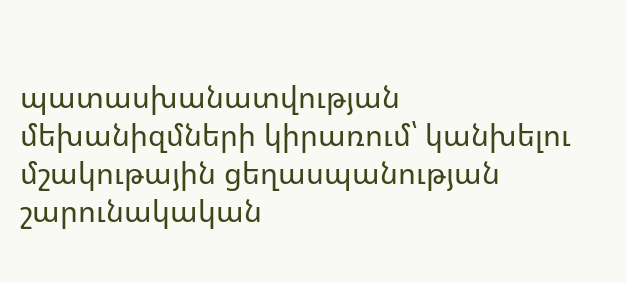պատասխանատվության մեխանիզմների կիրառում՝ կանխելու մշակութային ցեղասպանության շարունակական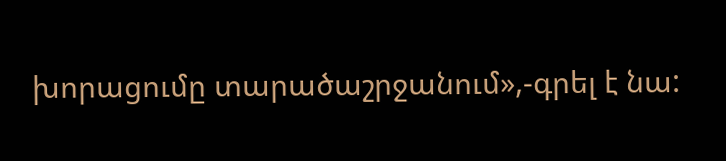խորացումը տարածաշրջանում»,-գրել է նա: